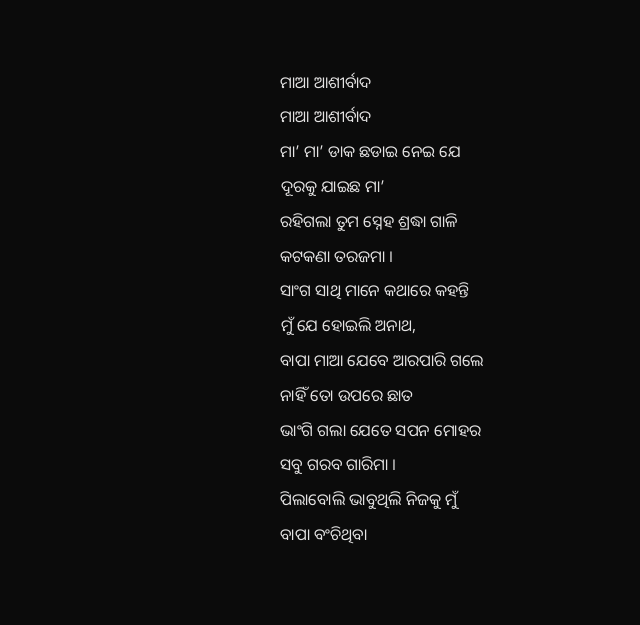ମାଆ ଆଶୀର୍ବାଦ
ମାଆ ଆଶୀର୍ବାଦ
ମା’ ମା’ ଡାକ ଛଡାଇ ନେଇ ଯେ
ଦୂରକୁ ଯାଇଛ ମା’
ରହିଗଲା ତୁମ ସ୍ନେହ ଶ୍ରଦ୍ଧା ଗାଳି
କଟକଣା ତରଜମା ।
ସାଂଗ ସାଥି ମାନେ କଥାରେ କହନ୍ତି
ମୁଁ ଯେ ହୋଇଲି ଅନାଥ,
ବାପା ମାଆ ଯେବେ ଆରପାରି ଗଲେ
ନାହିଁ ତୋ ଉପରେ ଛାତ
ଭାଂଗି ଗଲା ଯେତେ ସପନ ମୋହର
ସବୁ ଗରବ ଗାରିମା ।
ପିଲାବୋଲି ଭାବୁଥିଲି ନିଜକୁ ମୁଁ
ବାପା ବଂଚିଥିବା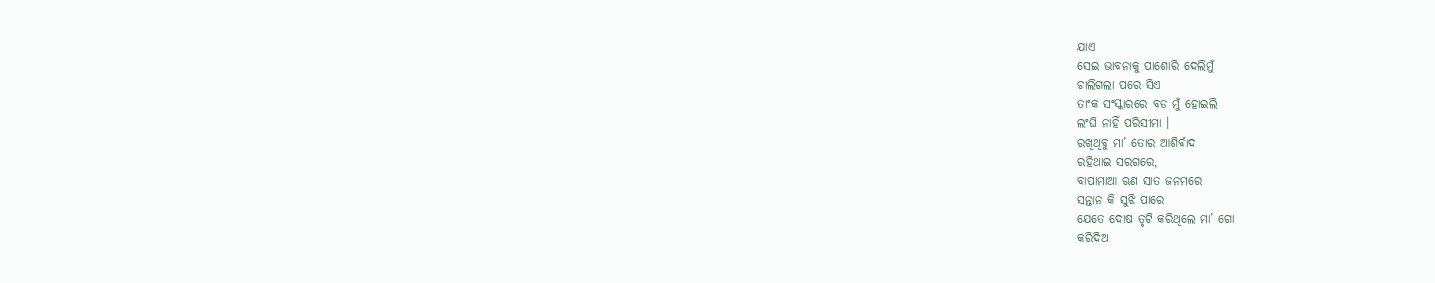ଯାଏ
ସେଇ ଭାବନାକୁ ପାଶୋରି ଦେଲିମୁଁ
ଚାଲିଗଲା ପରେ ସିଏ
ତାଂକ ସଂସ୍କାରରେ ବଡ ମୁଁ ହୋଇଲି
ଲଂଘି ନାହିଁ ପରିସୀମା ।
ରଖିଥିବୁ ମା’ ତୋର ଆଶିର୍ବାଦ
ରହିଥାଇ ସରଗରେ,
ବାପାମାଆ ଋଣ ସାତ ଜନମରେ
ସନ୍ତାନ କି ସୁଝି ପାରେ
ଯେତେ ଦୋଷ ତୃଟି କରିଥିଲେ ମା’ ଗୋ
କରିଦିଅ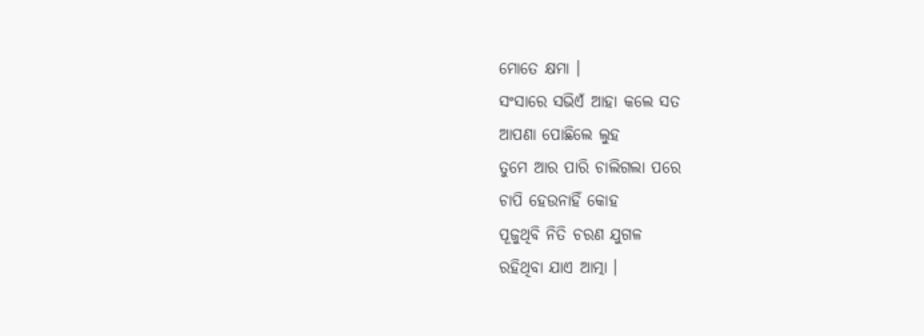ମୋତେ କ୍ଷମା ।
ସଂସାରେ ସଭିଏଁ ଆହା କଲେ ସତ
ଆପଣା ପୋଛିଲେ ଲୁହ
ତୁମେ ଆର ପାରି ଚାଲିଗଲା ପରେ
ଚାପି ହେଉନାହିଁ କୋହ
ପୂଜୁଥିବି ନିତି ଚରଣ ଯୁଗଳ
ରହିଥିବା ଯାଏ ଆତ୍ମା ।